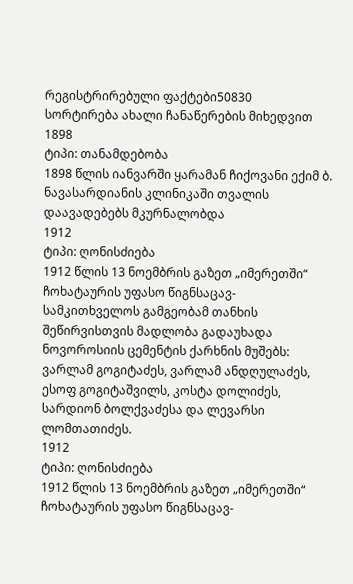რეგისტრირებული ფაქტები50830
სორტირება ახალი ჩანაწერების მიხედვით
1898
ტიპი: თანამდებობა
1898 წლის იანვარში ყარამან ჩიქოვანი ექიმ ბ. ნავასარდიანის კლინიკაში თვალის დაავადებებს მკურნალობდა
1912
ტიპი: ღონისძიება
1912 წლის 13 ნოემბრის გაზეთ „იმერეთში“ ჩოხატაურის უფასო წიგნსაცავ-სამკითხველოს გამგეობამ თანხის შეწირვისთვის მადლობა გადაუხადა ნოვოროსიის ცემენტის ქარხნის მუშებს: ვარლამ გოგიტაძეს, ვარლამ ანდღულაძეს, ესოფ გოგიტაშვილს, კოსტა დოლიძეს, სარდიონ ბოლქვაძესა და ლევარსი ლომთათიძეს.
1912
ტიპი: ღონისძიება
1912 წლის 13 ნოემბრის გაზეთ „იმერეთში“ ჩოხატაურის უფასო წიგნსაცავ-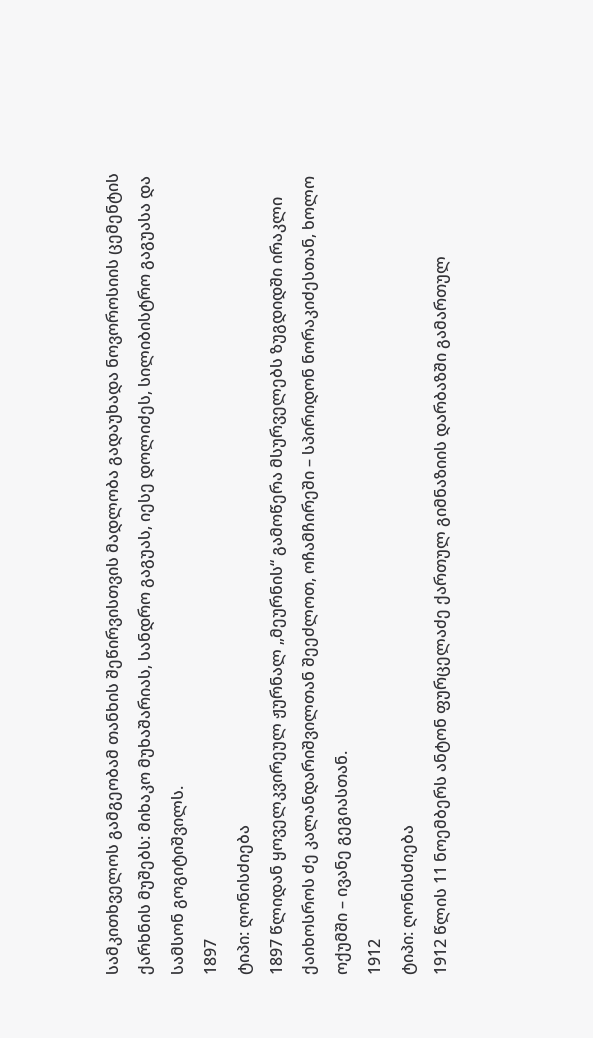სამკითხველოს გამგეობამ თანხის შეწირვისთვის მადლობა გადაუხადა ნოვოროსიის ცემენტის ქარხნის მუშებს: მიხაკო მუხაშარიას, სანდრო გაგუას, იესე დოლიძეს, სილიბისტრო გაგუასა და სამსონ გოგიტიშვილს.
1897
ტიპი: ღონისძიება
1897 წლიდან ყოველკვირეულ ჟურნალ „მეურნის“ გამოწერა მსურველებს ზუგდიდში ირაკლი ქაიხოსროს ძე კალანდარიშვილთან შეეძლოთ, ოჩამჩირეში – სპირიდონ ნორაკიძესთან, ხოლო ოქუმში – ივანე გეგიასთან.
1912
ტიპი: ღონისძიება
1912 წლის 11 ნოემბერს ანტონ ფურცელაძე ქართულ გიმნაზიის დარბაზში გამართულ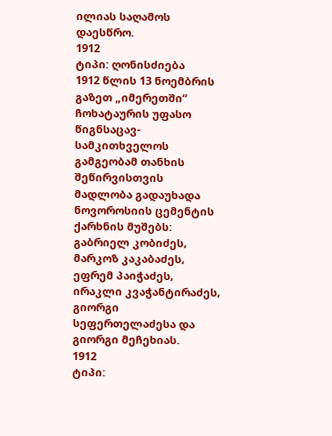ილიას საღამოს დაესწრო.
1912
ტიპი: ღონისძიება
1912 წლის 13 ნოემბრის გაზეთ „იმერეთში“ ჩოხატაურის უფასო წიგნსაცავ-სამკითხველოს გამგეობამ თანხის შეწირვისთვის მადლობა გადაუხადა ნოვოროსიის ცემენტის ქარხნის მუშებს: გაბრიელ კობიძეს, მარკოზ კაკაბაძეს, ეფრემ პაიჭაძეს, ირაკლი კვაჭანტირაძეს, გიორგი სეფერთელაძესა და გიორგი მეჩეხიას.
1912
ტიპი: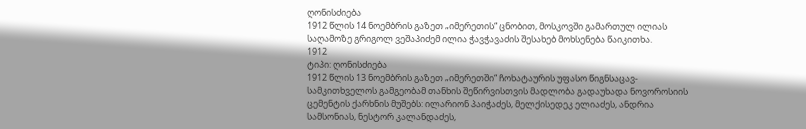ღონისძიება
1912 წლის 14 ნოემბრის გაზეთ „იმერეთის“ ცნობით, მოსკოვში გამართულ ილიას საღამოზე გრიგოლ ვეშაპიძემ ილია ჭავჭავაძის შესახებ მოხსენება წაიკითხა.
1912
ტიპი: ღონისძიება
1912 წლის 13 ნოემბრის გაზეთ „იმერეთში“ ჩოხატაურის უფასო წიგნსაცავ-სამკითხველოს გამგეობამ თანხის შეწირვისთვის მადლობა გადაუხადა ნოვოროსიის ცემენტის ქარხნის მუშებს: ილარიონ პაიჭაძეს, მელქისედეკ ელიაძეს, ანდრია სამსონიას, ნესტორ კალანდაძეს,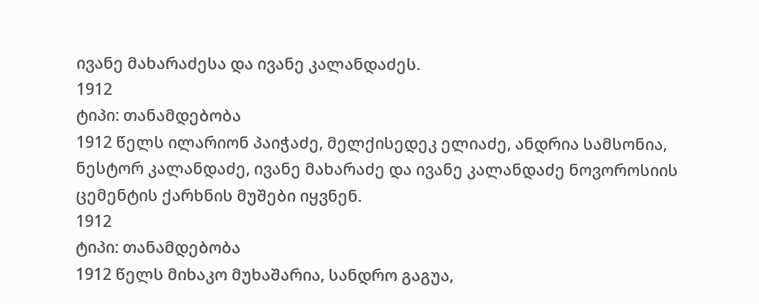ივანე მახარაძესა და ივანე კალანდაძეს.
1912
ტიპი: თანამდებობა
1912 წელს ილარიონ პაიჭაძე, მელქისედეკ ელიაძე, ანდრია სამსონია, ნესტორ კალანდაძე, ივანე მახარაძე და ივანე კალანდაძე ნოვოროსიის ცემენტის ქარხნის მუშები იყვნენ.
1912
ტიპი: თანამდებობა
1912 წელს მიხაკო მუხაშარია, სანდრო გაგუა,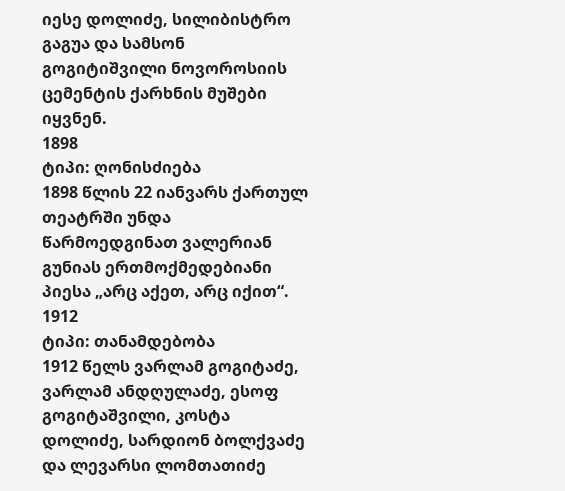იესე დოლიძე, სილიბისტრო გაგუა და სამსონ გოგიტიშვილი ნოვოროსიის ცემენტის ქარხნის მუშები იყვნენ.
1898
ტიპი: ღონისძიება
1898 წლის 22 იანვარს ქართულ თეატრში უნდა წარმოედგინათ ვალერიან გუნიას ერთმოქმედებიანი პიესა „არც აქეთ, არც იქით“.
1912
ტიპი: თანამდებობა
1912 წელს ვარლამ გოგიტაძე, ვარლამ ანდღულაძე, ესოფ გოგიტაშვილი, კოსტა დოლიძე, სარდიონ ბოლქვაძე და ლევარსი ლომთათიძე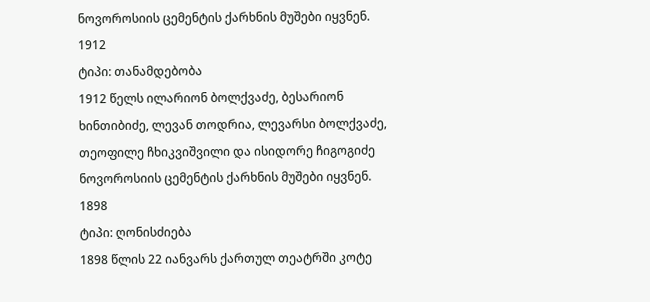ნოვოროსიის ცემენტის ქარხნის მუშები იყვნენ.
1912
ტიპი: თანამდებობა
1912 წელს ილარიონ ბოლქვაძე, ბესარიონ ხინთიბიძე, ლევან თოდრია, ლევარსი ბოლქვაძე, თეოფილე ჩხიკვიშვილი და ისიდორე ჩიგოგიძე ნოვოროსიის ცემენტის ქარხნის მუშები იყვნენ.
1898
ტიპი: ღონისძიება
1898 წლის 22 იანვარს ქართულ თეატრში კოტე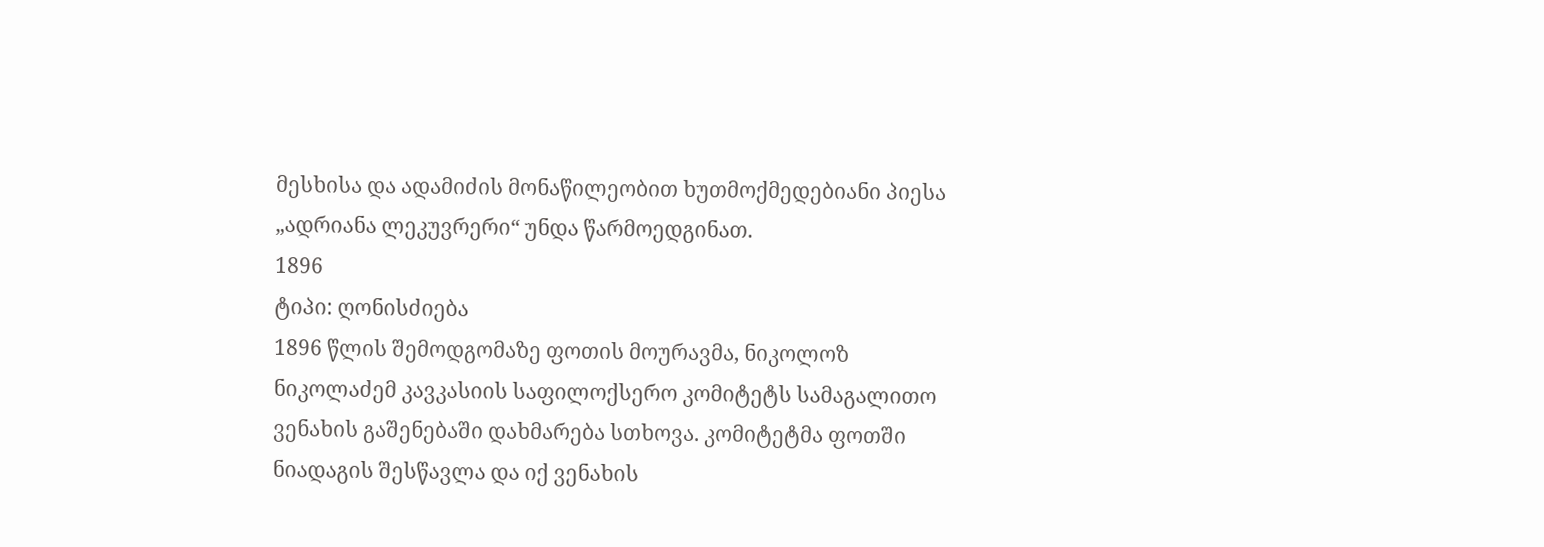მესხისა და ადამიძის მონაწილეობით ხუთმოქმედებიანი პიესა „ადრიანა ლეკუვრერი“ უნდა წარმოედგინათ.
1896
ტიპი: ღონისძიება
1896 წლის შემოდგომაზე ფოთის მოურავმა, ნიკოლოზ ნიკოლაძემ კავკასიის საფილოქსერო კომიტეტს სამაგალითო ვენახის გაშენებაში დახმარება სთხოვა. კომიტეტმა ფოთში ნიადაგის შესწავლა და იქ ვენახის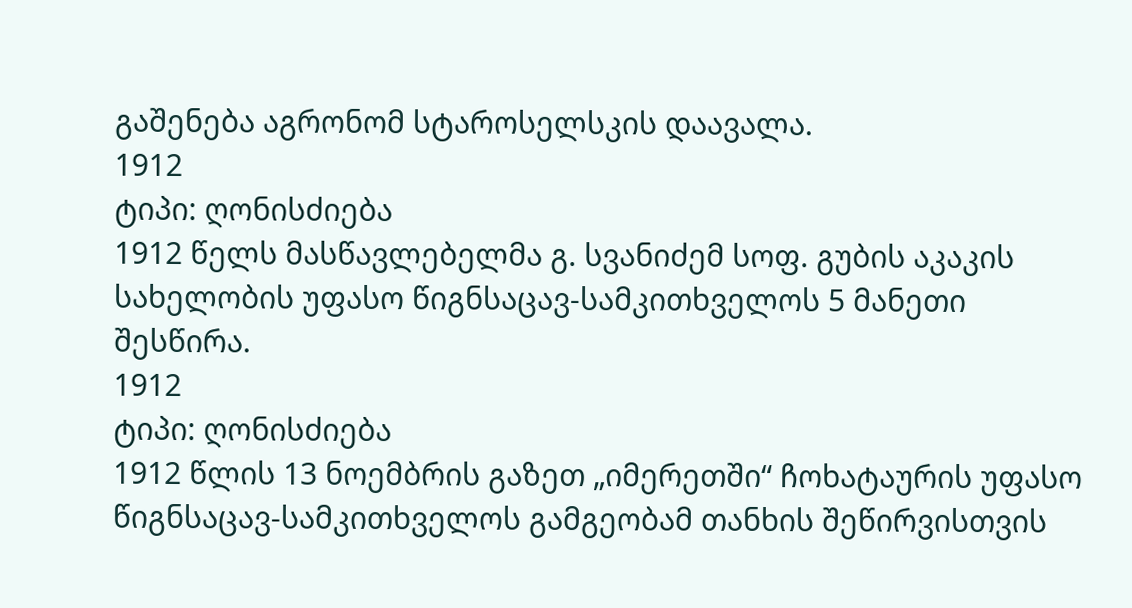გაშენება აგრონომ სტაროსელსკის დაავალა.
1912
ტიპი: ღონისძიება
1912 წელს მასწავლებელმა გ. სვანიძემ სოფ. გუბის აკაკის სახელობის უფასო წიგნსაცავ-სამკითხველოს 5 მანეთი შესწირა.
1912
ტიპი: ღონისძიება
1912 წლის 13 ნოემბრის გაზეთ „იმერეთში“ ჩოხატაურის უფასო წიგნსაცავ-სამკითხველოს გამგეობამ თანხის შეწირვისთვის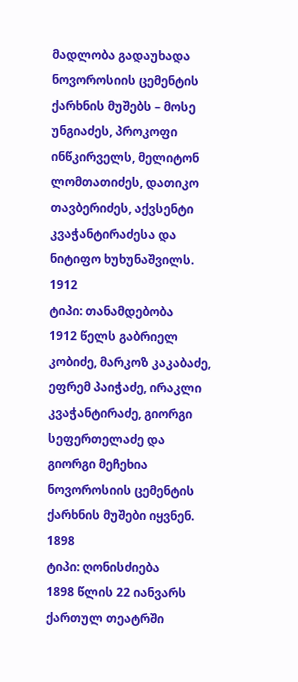მადლობა გადაუხადა ნოვოროსიის ცემენტის ქარხნის მუშებს – მოსე უნგიაძეს, პროკოფი ინწკირველს, მელიტონ ლომთათიძეს, დათიკო თავბერიძეს, აქვსენტი კვაჭანტირაძესა და ნიტიფო ხუხუნაშვილს.
1912
ტიპი: თანამდებობა
1912 წელს გაბრიელ კობიძე, მარკოზ კაკაბაძე, ეფრემ პაიჭაძე, ირაკლი კვაჭანტირაძე, გიორგი სეფერთელაძე და გიორგი მეჩეხია ნოვოროსიის ცემენტის ქარხნის მუშები იყვნენ.
1898
ტიპი: ღონისძიება
1898 წლის 22 იანვარს ქართულ თეატრში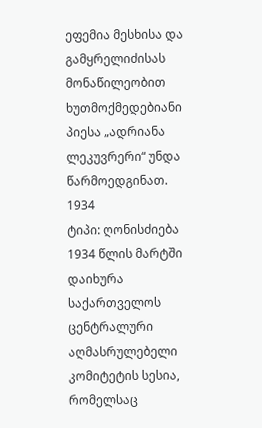ეფემია მესხისა და გამყრელიძისას მონაწილეობით ხუთმოქმედებიანი პიესა „ადრიანა ლეკუვრერი“ უნდა წარმოედგინათ.
1934
ტიპი: ღონისძიება
1934 წლის მარტში დაიხურა საქართველოს ცენტრალური აღმასრულებელი კომიტეტის სესია, რომელსაც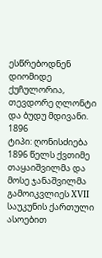ესწრებოდნენ დიომიდე ქუჩულორია, თევდორე ღლონტი და ბუდუ მდივანი.
1896
ტიპი: ღონისძიება
1896 წელს ქვთიმე თაყაიშვილმა და მოსე ჯანაშვილმა გამოიკვლიეს XVII საუკუნის ქართული ასოებით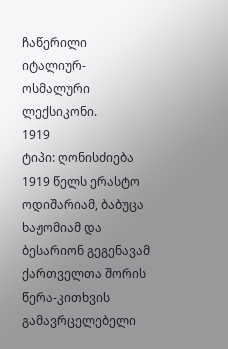ჩაწერილი იტალიურ-ოსმალური ლექსიკონი.
1919
ტიპი: ღონისძიება
1919 წელს ერასტო ოდიშარიამ, ბაბუცა ხაჟომიამ და ბესარიონ გეგენავამ ქართველთა შორის წერა-კითხვის გამავრცელებელი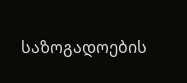საზოგადოების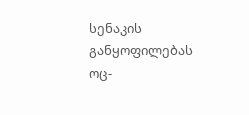სენაკის განყოფილებას ოც-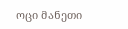ოცი მანეთი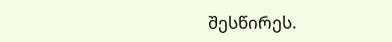შესწირეს.